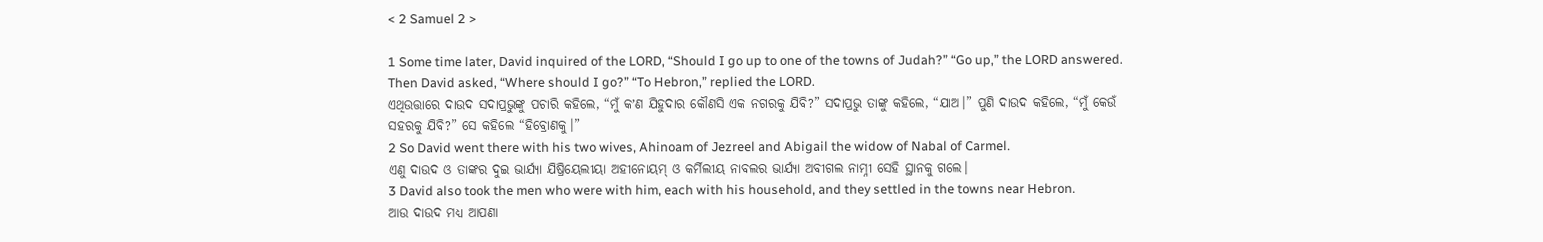< 2 Samuel 2 >

1 Some time later, David inquired of the LORD, “Should I go up to one of the towns of Judah?” “Go up,” the LORD answered. Then David asked, “Where should I go?” “To Hebron,” replied the LORD.
ଏଥିଉତ୍ତାରେ ଦାଉଦ ସଦାପ୍ରଭୁଙ୍କୁ ପଚାରି କହିଲେ, “ମୁଁ କʼଣ ଯିହୁଦାର କୌଣସି ଏକ ନଗରକୁ ଯିବି?” ସଦାପ୍ରଭୁ ତାଙ୍କୁ କହିଲେ, “ଯାଅ।” ପୁଣି ଦାଉଦ କହିଲେ, “ମୁଁ କେଉଁ ସହରକୁ ଯିବି?” ସେ କହିଲେ “ହିବ୍ରୋଣକୁ।”
2 So David went there with his two wives, Ahinoam of Jezreel and Abigail the widow of Nabal of Carmel.
ଏଣୁ ଦାଉଦ ଓ ତାଙ୍କର ଦୁଇ ଭାର୍ଯ୍ୟା ଯିଷ୍ରିୟେଲୀୟା ଅହୀନୋୟମ୍‍ ଓ କର୍ମିଲୀୟ ନାବଲର ଭାର୍ଯ୍ୟା ଅବୀଗଲ ନାମ୍ନୀ ସେହି ସ୍ଥାନକୁ ଗଲେ।
3 David also took the men who were with him, each with his household, and they settled in the towns near Hebron.
ଆଉ ଦାଉଦ ମଧ୍ୟ ଆପଣା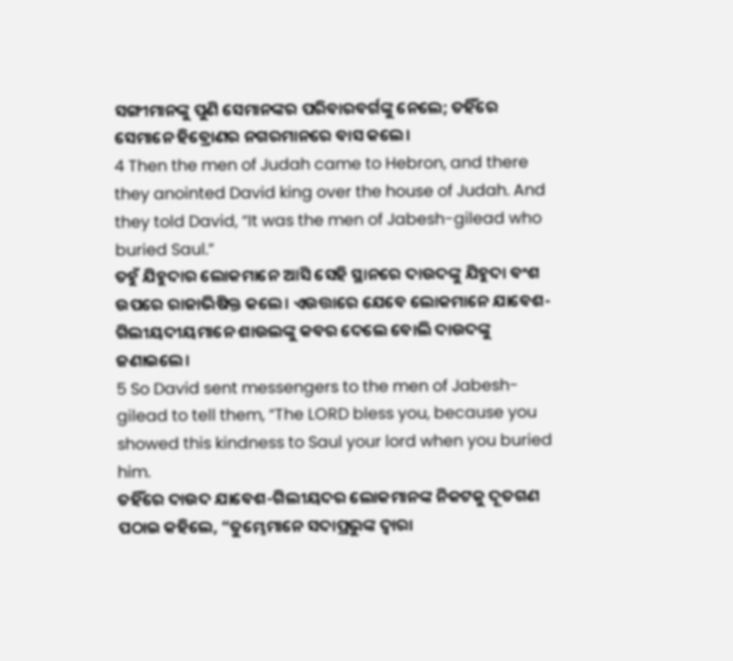ସଙ୍ଗୀମାନଙ୍କୁ ପୁଣି ସେମାନଙ୍କର ପରିବାରବର୍ଗଙ୍କୁ ନେଲେ; ତହିଁରେ ସେମାନେ ହିବ୍ରୋଣର ନଗରମାନରେ ବାସ କଲେ।
4 Then the men of Judah came to Hebron, and there they anointed David king over the house of Judah. And they told David, “It was the men of Jabesh-gilead who buried Saul.”
ତହୁଁ ଯିହୁଦାର ଲୋକମାନେ ଆସି ସେହି ସ୍ଥାନରେ ଦାଉଦଙ୍କୁ ଯିହୁଦା ବଂଶ ଉପରେ ରାଜାଭିଷିକ୍ତ କଲେ। ଏଉତ୍ତାରେ ଯେବେ ଲୋକମାନେ ଯାବେଶ-ଗିଲୀୟଦୀୟମାନେ ଶାଉଲଙ୍କୁ କବର ଦେଲେ ବୋଲି ଦାଉଦଙ୍କୁ ଜଣାଇଲେ।
5 So David sent messengers to the men of Jabesh-gilead to tell them, “The LORD bless you, because you showed this kindness to Saul your lord when you buried him.
ତହିଁରେ ଦାଉଦ ଯାବେଶ-ଗିଲୀୟଦର ଲୋକମାନଙ୍କ ନିକଟକୁ ଦୂତଗଣ ପଠାଇ କହିଲେ, “ତୁମ୍ଭେମାନେ ସଦାପ୍ରଭୁଙ୍କ ଦ୍ୱାରା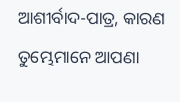ଆଶୀର୍ବାଦ-ପାତ୍ର, କାରଣ ତୁମ୍ଭେମାନେ ଆପଣା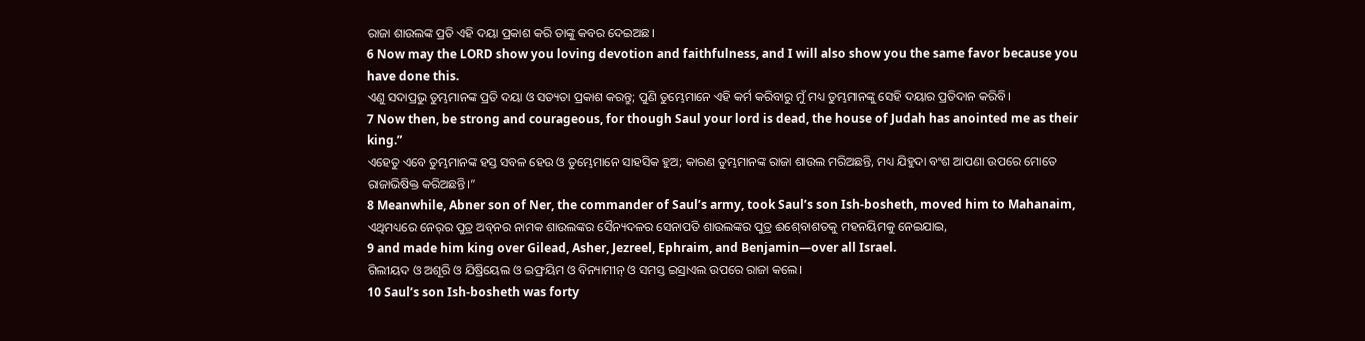ରାଜା ଶାଉଲଙ୍କ ପ୍ରତି ଏହି ଦୟା ପ୍ରକାଶ କରି ତାଙ୍କୁ କବର ଦେଇଅଛ।
6 Now may the LORD show you loving devotion and faithfulness, and I will also show you the same favor because you have done this.
ଏଣୁ ସଦାପ୍ରଭୁ ତୁମ୍ଭମାନଙ୍କ ପ୍ରତି ଦୟା ଓ ସତ୍ୟତା ପ୍ରକାଶ କରନ୍ତୁ; ପୁଣି ତୁମ୍ଭେମାନେ ଏହି କର୍ମ କରିବାରୁ ମୁଁ ମଧ୍ୟ ତୁମ୍ଭମାନଙ୍କୁ ସେହି ଦୟାର ପ୍ରତିଦାନ କରିବି।
7 Now then, be strong and courageous, for though Saul your lord is dead, the house of Judah has anointed me as their king.”
ଏହେତୁ ଏବେ ତୁମ୍ଭମାନଙ୍କ ହସ୍ତ ସବଳ ହେଉ ଓ ତୁମ୍ଭେମାନେ ସାହସିକ ହୁଅ; କାରଣ ତୁମ୍ଭମାନଙ୍କ ରାଜା ଶାଉଲ ମରିଅଛନ୍ତି, ମଧ୍ୟ ଯିହୁଦା ବଂଶ ଆପଣା ଉପରେ ମୋତେ ରାଜାଭିଷିକ୍ତ କରିଅଛନ୍ତି।”
8 Meanwhile, Abner son of Ner, the commander of Saul’s army, took Saul’s son Ish-bosheth, moved him to Mahanaim,
ଏଥିମଧ୍ୟରେ ନେର୍‍ର ପୁତ୍ର ଅବ୍‍ନର ନାମକ ଶାଉଲଙ୍କର ସୈନ୍ୟଦଳର ସେନାପତି ଶାଉଲଙ୍କର ପୁତ୍ର ଈଶ୍‍ବୋଶତକୁ ମହନୟିମକୁ ନେଇଯାଇ,
9 and made him king over Gilead, Asher, Jezreel, Ephraim, and Benjamin—over all Israel.
ଗିଲୀୟଦ ଓ ଅଶୂରି ଓ ଯିଷ୍ରିୟେଲ ଓ ଇଫ୍ରୟିମ ଓ ବିନ୍ୟାମୀନ୍ ଓ ସମସ୍ତ ଇସ୍ରାଏଲ ଉପରେ ରାଜା କଲେ।
10 Saul’s son Ish-bosheth was forty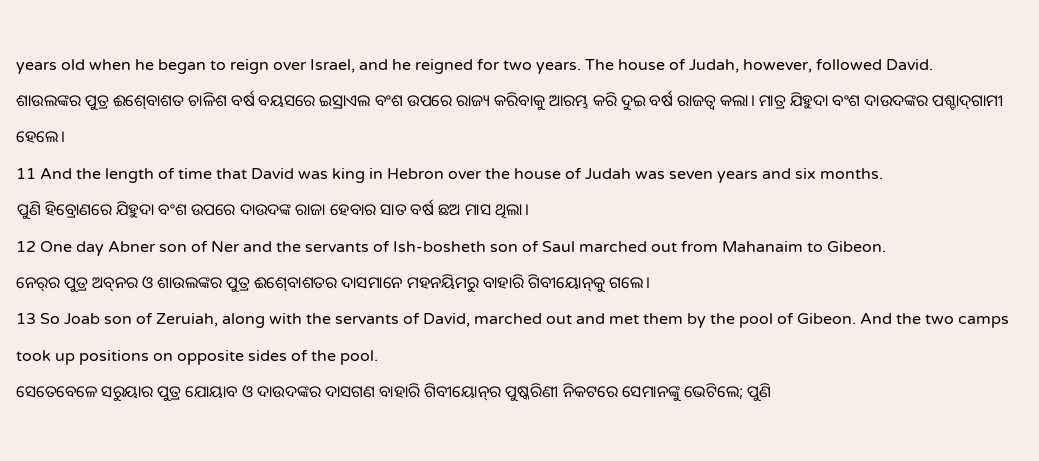years old when he began to reign over Israel, and he reigned for two years. The house of Judah, however, followed David.
ଶାଉଲଙ୍କର ପୁତ୍ର ଈଶ୍‍ବୋଶତ ଚାଳିଶ ବର୍ଷ ବୟସରେ ଇସ୍ରାଏଲ ବଂଶ ଉପରେ ରାଜ୍ୟ କରିବାକୁ ଆରମ୍ଭ କରି ଦୁଇ ବର୍ଷ ରାଜତ୍ୱ କଲା। ମାତ୍ର ଯିହୁଦା ବଂଶ ଦାଉଦଙ୍କର ପଶ୍ଚାଦ୍‍ଗାମୀ ହେଲେ।
11 And the length of time that David was king in Hebron over the house of Judah was seven years and six months.
ପୁଣି ହିବ୍ରୋଣରେ ଯିହୁଦା ବଂଶ ଉପରେ ଦାଉଦଙ୍କ ରାଜା ହେବାର ସାତ ବର୍ଷ ଛଅ ମାସ ଥିଲା।
12 One day Abner son of Ner and the servants of Ish-bosheth son of Saul marched out from Mahanaim to Gibeon.
ନେର୍‍ର ପୁତ୍ର ଅବ୍‍ନର ଓ ଶାଉଲଙ୍କର ପୁତ୍ର ଈଶ୍‍ବୋଶତର ଦାସମାନେ ମହନୟିମରୁ ବାହାରି ଗିବୀୟୋନ୍‍କୁ ଗଲେ।
13 So Joab son of Zeruiah, along with the servants of David, marched out and met them by the pool of Gibeon. And the two camps took up positions on opposite sides of the pool.
ସେତେବେଳେ ସରୁୟାର ପୁତ୍ର ଯୋୟାବ ଓ ଦାଉଦଙ୍କର ଦାସଗଣ ବାହାରି ଗିବୀୟୋନ୍‍ର ପୁଷ୍କରିଣୀ ନିକଟରେ ସେମାନଙ୍କୁ ଭେଟିଲେ; ପୁଣି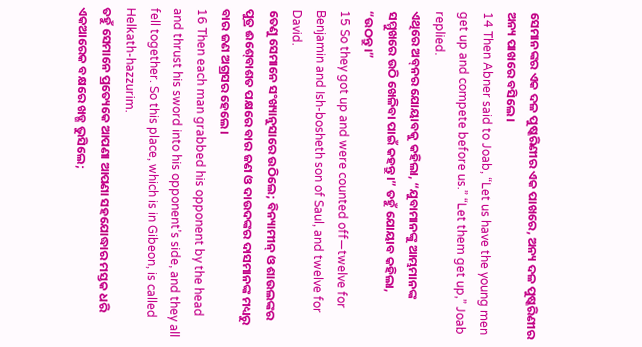ସେମାନଙ୍କର ଏକ ଦଳ ପୁଷ୍କରିଣୀର ଏକ ପାଖରେ, ଅନ୍ୟ ଦଳ ପୁଷ୍କରିଣୀର ଅନ୍ୟ ପାଖରେ ବସିଲେ।
14 Then Abner said to Joab, “Let us have the young men get up and compete before us.” “Let them get up,” Joab replied.
ଏଥିରେ ଅବ୍‍ନର ଯୋୟାବକୁ କହିଲା, “ଯୁବାମାନଙ୍କୁ ଆମ୍ଭମାନଙ୍କ ସମ୍ମୁଖରେ ଉଠି ଖେଳିବା ପାଇଁ କହନ୍ତୁ।” ତହୁଁ ଯୋୟାବ କହିଲା, “ଉଠନ୍ତୁ।”
15 So they got up and were counted off—twelve for Benjamin and Ish-bosheth son of Saul, and twelve for David.
ତେଣୁ ସେମାନେ ସଂଖ୍ୟାନୁସାରେ ଉଠିଲେ; ବିନ୍ୟାମୀନ୍ ଓ ଶାଉଲଙ୍କର ପୁତ୍ର ଈଶ୍‍ବୋଶତ ପକ୍ଷରେ ବାର ଜଣ ଓ ଦାଉଦଙ୍କର ଦାସମାନଙ୍କ ମଧ୍ୟରୁ ବାର ଜଣ ଅଗ୍ରସର ହେଲେ।
16 Then each man grabbed his opponent by the head and thrust his sword into his opponent’s side, and they all fell together. So this place, which is in Gibeon, is called Helkath-hazzurim.
ତହୁଁ ସେମାନେ ପ୍ରତ୍ୟେକେ ଆପଣା ଆପଣା ସହଯୋଦ୍ଧାର ମସ୍ତକ ଧରି ଏକଆରେକ ବକ୍ଷରେ ଖଡ୍ଗ ଭୁସିଲେ;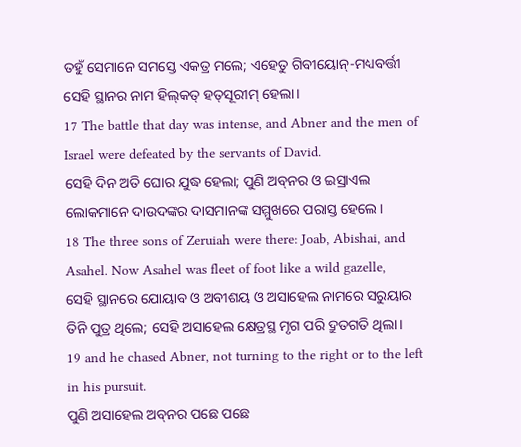ତହୁଁ ସେମାନେ ସମସ୍ତେ ଏକତ୍ର ମଲେ; ଏହେତୁ ଗିବୀୟୋନ୍‍-ମଧ୍ୟବର୍ତ୍ତୀ ସେହି ସ୍ଥାନର ନାମ ହିଲ୍‍କତ୍‍ ହତ୍‍ସୂରୀମ୍‍ ହେଲା।
17 The battle that day was intense, and Abner and the men of Israel were defeated by the servants of David.
ସେହି ଦିନ ଅତି ଘୋର ଯୁଦ୍ଧ ହେଲା; ପୁଣି ଅବ୍‍ନର ଓ ଇସ୍ରାଏଲ ଲୋକମାନେ ଦାଉଦଙ୍କର ଦାସମାନଙ୍କ ସମ୍ମୁଖରେ ପରାସ୍ତ ହେଲେ।
18 The three sons of Zeruiah were there: Joab, Abishai, and Asahel. Now Asahel was fleet of foot like a wild gazelle,
ସେହି ସ୍ଥାନରେ ଯୋୟାବ ଓ ଅବୀଶୟ ଓ ଅସାହେଲ ନାମରେ ସରୁୟାର ତିନି ପୁତ୍ର ଥିଲେ; ସେହି ଅସାହେଲ କ୍ଷେତ୍ରସ୍ଥ ମୃଗ ପରି ଦ୍ରୁତଗତି ଥିଲା।
19 and he chased Abner, not turning to the right or to the left in his pursuit.
ପୁଣି ଅସାହେଲ ଅବ୍‍ନର ପଛେ ପଛେ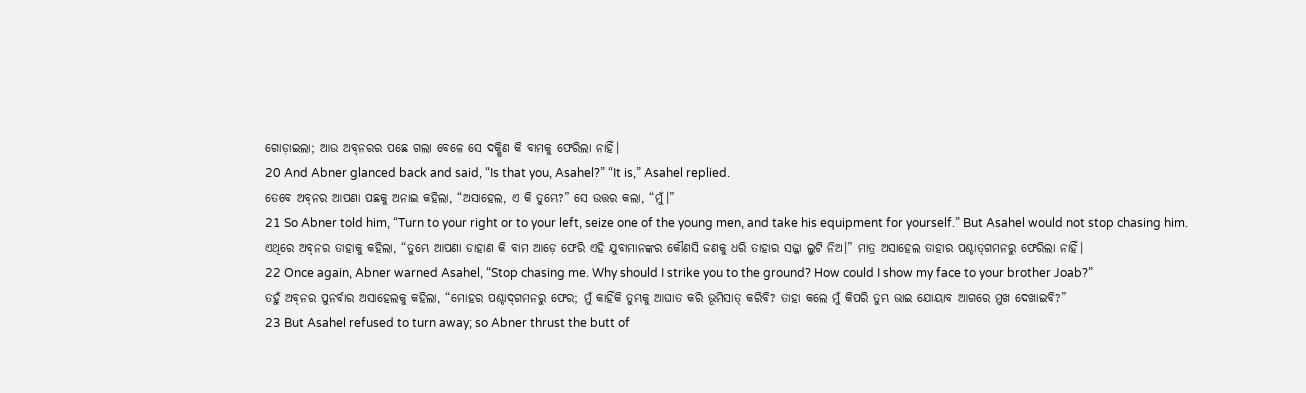ଗୋଡ଼ାଇଲା; ଆଉ ଅବ୍‍ନରର ପଛେ ଗଲା ବେଳେ ସେ ଦକ୍ଷିଣ କି ବାମକୁ ଫେରିଲା ନାହିଁ।
20 And Abner glanced back and said, “Is that you, Asahel?” “It is,” Asahel replied.
ତେବେ ଅବ୍‍ନର ଆପଣା ପଛକୁ ଅନାଇ କହିଲା, “ଅସାହେଲ, ଏ କି ତୁମ୍ଭେ?” ସେ ଉତ୍ତର କଲା, “ମୁଁ।”
21 So Abner told him, “Turn to your right or to your left, seize one of the young men, and take his equipment for yourself.” But Asahel would not stop chasing him.
ଏଥିରେ ଅବ୍‍ନର ତାହାକୁ କହିଲା, “ତୁମ୍ଭେ ଆପଣା ଡାହାଣ କି ବାମ ଆଡ଼େ ଫେରି ଏହି ଯୁବାମାନଙ୍କର କୌଣସି ଜଣକୁ ଧରି ତାହାର ସଜ୍ଜା ଲୁଟି ନିଅ।” ମାତ୍ର ଅସାହେଲ ତାହାର ପଶ୍ଚାତ୍‍ଗମନରୁ ଫେରିଲା ନାହିଁ।
22 Once again, Abner warned Asahel, “Stop chasing me. Why should I strike you to the ground? How could I show my face to your brother Joab?”
ତହୁଁ ଅବ୍‍ନର ପୁନର୍ବାର ଅସାହେଲକୁ କହିଲା, “ମୋହର ପଶ୍ଚାଦ୍‍ଗମନରୁ ଫେର; ମୁଁ କାହିଁକି ତୁମ୍ଭକୁ ଆଘାତ କରି ଭୂମିସାତ୍‍ କରିବି? ତାହା କଲେ ମୁଁ କିପରି ତୁମ୍ଭ ଭାଇ ଯୋୟାବ ଆଗରେ ମୁଖ ଦେଖାଇବି?”
23 But Asahel refused to turn away; so Abner thrust the butt of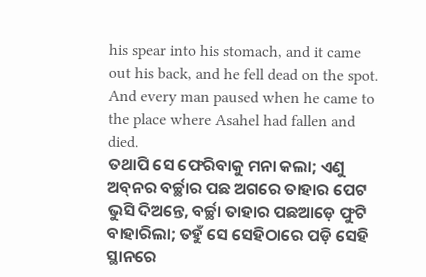his spear into his stomach, and it came out his back, and he fell dead on the spot. And every man paused when he came to the place where Asahel had fallen and died.
ତଥାପି ସେ ଫେରିବାକୁ ମନା କଲା; ଏଣୁ ଅବ୍‍ନର ବର୍ଚ୍ଛାର ପଛ ଅଗରେ ତାହାର ପେଟ ଭୁସି ଦିଅନ୍ତେ, ବର୍ଚ୍ଛା ତାହାର ପଛଆଡ଼େ ଫୁଟି ବାହାରିଲା; ତହୁଁ ସେ ସେହିଠାରେ ପଡ଼ି ସେହି ସ୍ଥାନରେ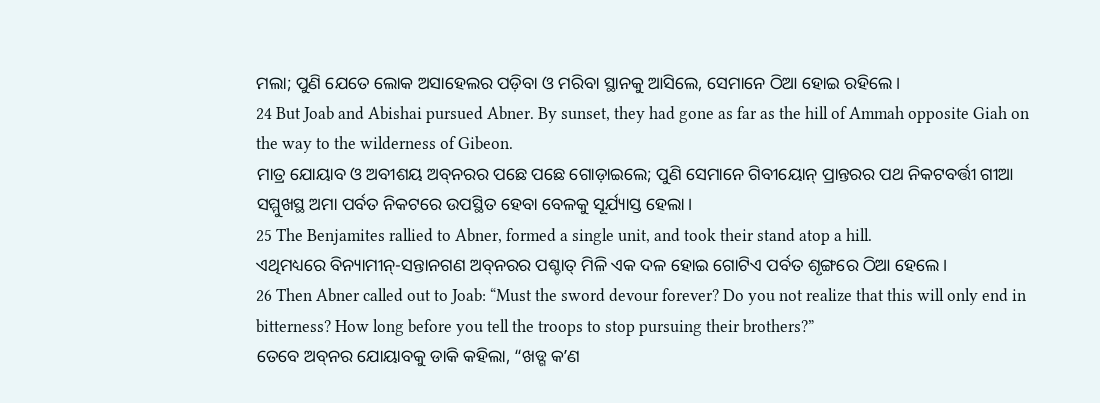ମଲା; ପୁଣି ଯେତେ ଲୋକ ଅସାହେଲର ପଡ଼ିବା ଓ ମରିବା ସ୍ଥାନକୁ ଆସିଲେ, ସେମାନେ ଠିଆ ହୋଇ ରହିଲେ।
24 But Joab and Abishai pursued Abner. By sunset, they had gone as far as the hill of Ammah opposite Giah on the way to the wilderness of Gibeon.
ମାତ୍ର ଯୋୟାବ ଓ ଅବୀଶୟ ଅବ୍‍ନରର ପଛେ ପଛେ ଗୋଡ଼ାଇଲେ; ପୁଣି ସେମାନେ ଗିବୀୟୋନ୍‍ ପ୍ରାନ୍ତରର ପଥ ନିକଟବର୍ତ୍ତୀ ଗୀଆ ସମ୍ମୁଖସ୍ଥ ଅମା ପର୍ବତ ନିକଟରେ ଉପସ୍ଥିତ ହେବା ବେଳକୁ ସୂର୍ଯ୍ୟାସ୍ତ ହେଲା।
25 The Benjamites rallied to Abner, formed a single unit, and took their stand atop a hill.
ଏଥିମଧ୍ୟରେ ବିନ୍ୟାମୀନ୍-ସନ୍ତାନଗଣ ଅବ୍‍ନରର ପଶ୍ଚାତ୍‍ ମିଳି ଏକ ଦଳ ହୋଇ ଗୋଟିଏ ପର୍ବତ ଶୃଙ୍ଗରେ ଠିଆ ହେଲେ।
26 Then Abner called out to Joab: “Must the sword devour forever? Do you not realize that this will only end in bitterness? How long before you tell the troops to stop pursuing their brothers?”
ତେବେ ଅବ୍‍ନର ଯୋୟାବକୁ ଡାକି କହିଲା, “ଖଡ୍ଗ କʼଣ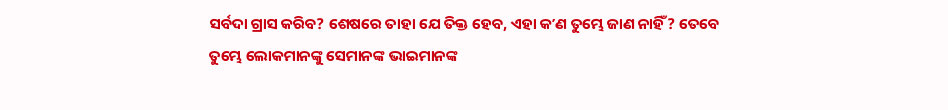ସର୍ବଦା ଗ୍ରାସ କରିବ? ଶେଷରେ ତାହା ଯେ ତିକ୍ତ ହେବ, ଏହା କʼଣ ତୁମ୍ଭେ ଜାଣ ନାହିଁ? ତେବେ ତୁମ୍ଭେ ଲୋକମାନଙ୍କୁ ସେମାନଙ୍କ ଭାଇମାନଙ୍କ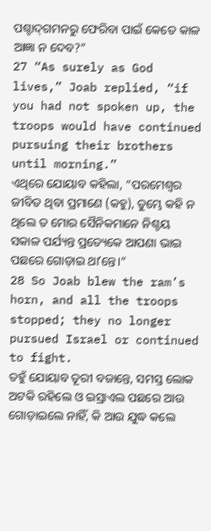ପଶ୍ଚାଦ୍‍ଗମନରୁ ଫେରିବା ପାଇଁ କେତେ କାଳ ଆଜ୍ଞା ନ ଦେବ?”
27 “As surely as God lives,” Joab replied, “if you had not spoken up, the troops would have continued pursuing their brothers until morning.”
ଏଥିରେ ଯୋୟାବ କହିଲା, “ପରମେଶ୍ୱର ଜୀବିତ ଥିବା ପ୍ରମାଣେ (କହୁ), ତୁମ୍ଭେ କହି ନ ଥିଲେ ତ ମୋର ସୈନିକମାନେ ନିଶ୍ଚୟ ସକାଳ ପର୍ଯ୍ୟନ୍ତ ପ୍ରତ୍ୟେକେ ଆପଣା ଭାଇ ପଛରେ ଗୋଡ଼ାଇ ଥାʼନ୍ତେ।”
28 So Joab blew the ram’s horn, and all the troops stopped; they no longer pursued Israel or continued to fight.
ତହୁଁ ଯୋୟାବ ତୂରୀ ବଜାନ୍ତେ, ସମସ୍ତ ଲୋକ ଅଟକି ରହିଲେ ଓ ଇସ୍ରାଏଲ ପଛରେ ଆଉ ଗୋଡ଼ାଇଲେ ନାହିଁ, କି ଆଉ ଯୁଦ୍ଧ କଲେ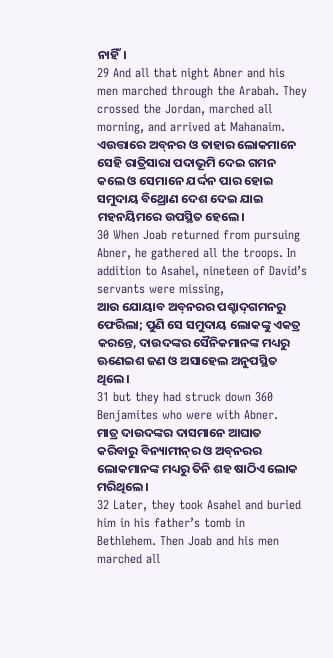ନାହିଁ।
29 And all that night Abner and his men marched through the Arabah. They crossed the Jordan, marched all morning, and arrived at Mahanaim.
ଏଉତ୍ତାରେ ଅବ୍‍ନର ଓ ତାହାର ଲୋକମାନେ ସେହି ରାତ୍ରିସାରା ପଦାଭୂମି ଦେଇ ଗମନ କଲେ ଓ ସେମାନେ ଯର୍ଦ୍ଦନ ପାର ହୋଇ ସମୁଦାୟ ବିଥ୍ରୋଣ ଦେଶ ଦେଇ ଯାଇ ମହନୟିମରେ ଉପସ୍ଥିତ ହେଲେ।
30 When Joab returned from pursuing Abner, he gathered all the troops. In addition to Asahel, nineteen of David’s servants were missing,
ଆଉ ଯୋୟାବ ଅବ୍‍ନରର ପଶ୍ଚାଦ୍‍ଗମନରୁ ଫେରିଲା; ପୁଣି ସେ ସମୁଦାୟ ଲୋକଙ୍କୁ ଏକତ୍ର କରନ୍ତେ, ଦାଉଦଙ୍କର ସୈନିକମାନଙ୍କ ମଧ୍ୟରୁ ଊଣେଇଶ ଜଣ ଓ ଅସାହେଲ ଅନୁପସ୍ଥିତ ଥିଲେ।
31 but they had struck down 360 Benjamites who were with Abner.
ମାତ୍ର ଦାଉଦଙ୍କର ଦାସମାନେ ଆଘାତ କରିବାରୁ ବିନ୍ୟାମୀନ୍‍ର ଓ ଅବ୍‍ନରର ଲୋକମାନଙ୍କ ମଧ୍ୟରୁ ତିନି ଶହ ଷାଠିଏ ଲୋକ ମରିଥିଲେ।
32 Later, they took Asahel and buried him in his father’s tomb in Bethlehem. Then Joab and his men marched all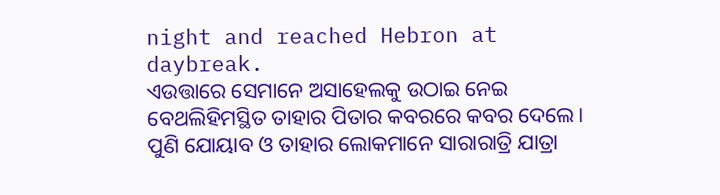night and reached Hebron at daybreak.
ଏଉତ୍ତାରେ ସେମାନେ ଅସାହେଲକୁ ଉଠାଇ ନେଇ ବେଥଲିହିମସ୍ଥିତ ତାହାର ପିତାର କବରରେ କବର ଦେଲେ। ପୁଣି ଯୋୟାବ ଓ ତାହାର ଲୋକମାନେ ସାରାରାତ୍ରି ଯାତ୍ରା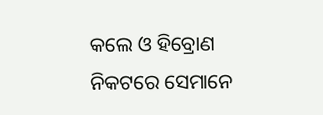କଲେ ଓ ହିବ୍ରୋଣ ନିକଟରେ ସେମାନେ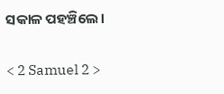ସକାଳ ପହଞ୍ଚିଲେ।

< 2 Samuel 2 >